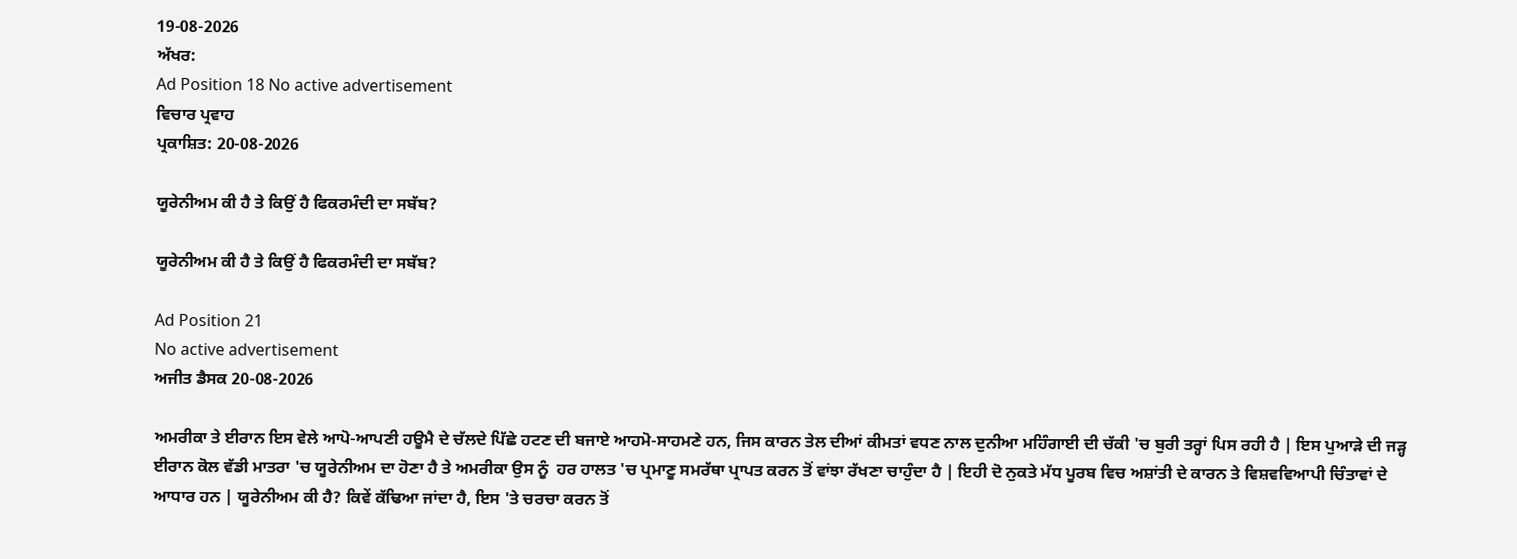19-08-2026
ਅੱਖਰ:
Ad Position 18 No active advertisement
ਵਿਚਾਰ ਪ੍ਰਵਾਹ
ਪ੍ਰਕਾਸ਼ਿਤ: 20-08-2026

ਯੂਰੇਨੀਅਮ ਕੀ ਹੈ ਤੇ ਕਿਉਂ ਹੈ ਫਿਕਰਮੰਦੀ ਦਾ ਸਬੱਬ?

ਯੂਰੇਨੀਅਮ ਕੀ ਹੈ ਤੇ ਕਿਉਂ ਹੈ ਫਿਕਰਮੰਦੀ ਦਾ ਸਬੱਬ?

Ad Position 21
No active advertisement
ਅਜੀਤ ਡੈਸਕ 20-08-2026

ਅਮਰੀਕਾ ਤੇ ਈਰਾਨ ਇਸ ਵੇਲੇ ਆਪੋ-ਆਪਣੀ ਹਊਮੈ ਦੇ ਚੱਲਦੇ ਪਿੱਛੇ ਹਟਣ ਦੀ ਬਜਾਏ ਆਹਮੋ-ਸਾਹਮਣੇ ਹਨ, ਜਿਸ ਕਾਰਨ ਤੇਲ ਦੀਆਂ ਕੀਮਤਾਂ ਵਧਣ ਨਾਲ ਦੁਨੀਆ ਮਹਿੰਗਾਈ ਦੀ ਚੱਕੀ 'ਚ ਬੁਰੀ ਤਰ੍ਹਾਂ ਪਿਸ ਰਹੀ ਹੈ | ਇਸ ਪੁਆੜੇ ਦੀ ਜੜ੍ਹ ਈਰਾਨ ਕੋਲ ਵੱਡੀ ਮਾਤਰਾ 'ਚ ਯੂਰੇਨੀਅਮ ਦਾ ਹੋਣਾ ਹੈ ਤੇ ਅਮਰੀਕਾ ਉਸ ਨੂੰ  ਹਰ ਹਾਲਤ 'ਚ ਪ੍ਰਮਾਣੂ ਸਮਰੱਥਾ ਪ੍ਰਾਪਤ ਕਰਨ ਤੋਂ ਵਾਂਝਾ ਰੱਖਣਾ ਚਾਹੁੰਦਾ ਹੈ | ਇਹੀ ਦੋ ਨੁਕਤੇ ਮੱਧ ਪੂਰਬ ਵਿਚ ਅਸ਼ਾਂਤੀ ਦੇ ਕਾਰਨ ਤੇ ਵਿਸ਼ਵਵਿਆਪੀ ਚਿੰਤਾਵਾਂ ਦੇ ਆਧਾਰ ਹਨ | ਯੂਰੇਨੀਅਮ ਕੀ ਹੈ? ਕਿਵੇਂ ਕੱਢਿਆ ਜਾਂਦਾ ਹੈ, ਇਸ 'ਤੇ ਚਰਚਾ ਕਰਨ ਤੋਂ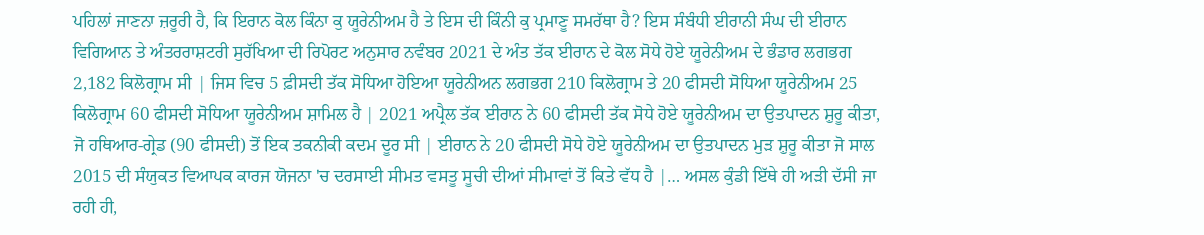ਪਹਿਲਾਂ ਜਾਣਨਾ ਜ਼ਰੂਰੀ ਹੈ, ਕਿ ਇਰਾਨ ਕੋਲ ਕਿੰਨਾ ਕੁ ਯੂਰੇਨੀਅਮ ਹੈ ਤੇ ਇਸ ਦੀ ਕਿੰਨੀ ਕੁ ਪ੍ਰਮਾਣੂ ਸਮਰੱਥਾ ਹੈ? ਇਸ ਸੰਬੰਧੀ ਈਰਾਨੀ ਸੰਘ ਦੀ ਈਰਾਨ ਵਿਗਿਆਨ ਤੇ ਅੰਤਰਰਾਸ਼ਟਰੀ ਸੁਰੱਖਿਆ ਦੀ ਰਿਪੋਰਟ ਅਨੁਸਾਰ ਨਵੰਬਰ 2021 ਦੇ ਅੰਤ ਤੱਕ ਈਰਾਨ ਦੇ ਕੋਲ ਸੋਧੇ ਹੋਏ ਯੂਰੇਨੀਅਮ ਦੇ ਭੰਡਾਰ ਲਗਭਗ 2,182 ਕਿਲੋਗ੍ਰਾਮ ਸੀ | ਜਿਸ ਵਿਚ 5 ਫ਼ੀਸਦੀ ਤੱਕ ਸੋਧਿਆ ਹੋਇਆ ਯੂਰੇਨੀਅਨ ਲਗਭਗ 210 ਕਿਲੋਗ੍ਰਾਮ ਤੇ 20 ਫੀਸਦੀ ਸੋਧਿਆ ਯੂਰੇਨੀਅਮ 25 ਕਿਲੋਗ੍ਰਾਮ 60 ਫੀਸਦੀ ਸੋਧਿਆ ਯੂਰੇਨੀਅਮ ਸ਼ਾਮਿਲ ਹੈ | 2021 ਅਪ੍ਰੈਲ ਤੱਕ ਈਰਾਨ ਨੇ 60 ਫੀਸਦੀ ਤੱਕ ਸੋਧੇ ਹੋਏ ਯੂਰੇਨੀਅਮ ਦਾ ਉਤਪਾਦਨ ਸ਼ੁਰੂ ਕੀਤਾ, ਜੋ ਹਥਿਆਰ-ਗ੍ਰੇਡ (90 ਫੀਸਦੀ) ਤੋਂ ਇਕ ਤਕਨੀਕੀ ਕਦਮ ਦੂਰ ਸੀ | ਈਰਾਨ ਨੇ 20 ਫੀਸਦੀ ਸੋਧੇ ਹੋਏ ਯੂਰੇਨੀਅਮ ਦਾ ਉਤਪਾਦਨ ਮੁੜ ਸ਼ੁਰੂ ਕੀਤਾ ਜੋ ਸਾਲ 2015 ਦੀ ਸੰਯੁਕਤ ਵਿਆਪਕ ਕਾਰਜ ਯੋਜਨਾ 'ਚ ਦਰਸਾਈ ਸੀਮਤ ਵਸਤੂ ਸੂਚੀ ਦੀਆਂ ਸੀਮਾਵਾਂ ਤੋਂ ਕਿਤੇ ਵੱਧ ਹੈ |… ਅਸਲ ਕੁੰਡੀ ਇੱਥੇ ਹੀ ਅੜੀ ਦੱਸੀ ਜਾ ਰਹੀ ਹੀ,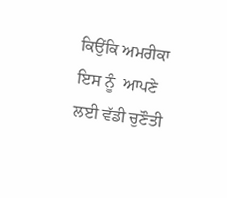ਕਿਉਂਕਿ ਅਮਰੀਕਾ ਇਸ ਨੂੰ  ਆਪਣੇ ਲਈ ਵੱਡੀ ਚੁਣੌਤੀ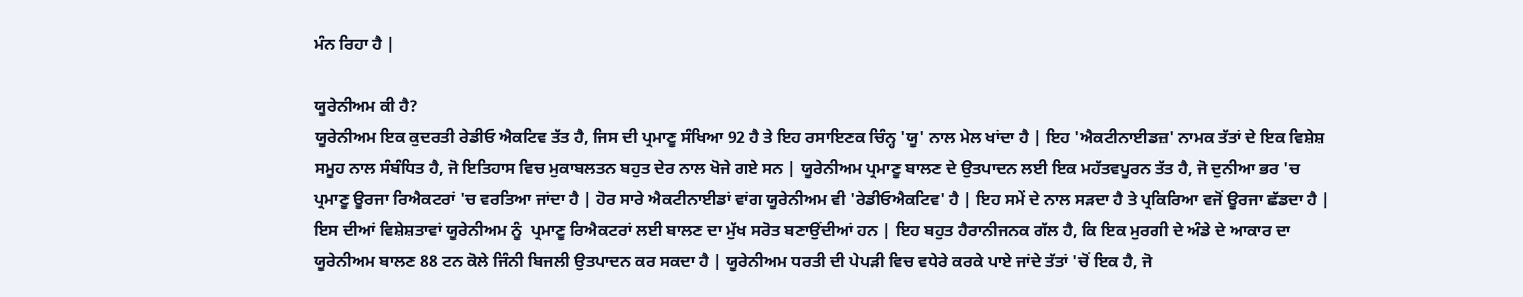ਮੰਨ ਰਿਹਾ ਹੈ |

ਯੂਰੇਨੀਅਮ ਕੀ ਹੈ?
ਯੂਰੇਨੀਅਮ ਇਕ ਕੁਦਰਤੀ ਰੇਡੀਓ ਐਕਟਿਵ ਤੱਤ ਹੈ, ਜਿਸ ਦੀ ਪ੍ਰਮਾਣੂ ਸੰਖਿਆ 92 ਹੈ ਤੇ ਇਹ ਰਸਾਇਣਕ ਚਿੰਨ੍ਹ 'ਯੂ' ਨਾਲ ਮੇਲ ਖਾਂਦਾ ਹੈ | ਇਹ 'ਐਕਟੀਨਾਈਡਜ਼' ਨਾਮਕ ਤੱਤਾਂ ਦੇ ਇਕ ਵਿਸ਼ੇਸ਼ ਸਮੂਹ ਨਾਲ ਸੰਬੰਧਿਤ ਹੈ, ਜੋ ਇਤਿਹਾਸ ਵਿਚ ਮੁਕਾਬਲਤਨ ਬਹੁਤ ਦੇਰ ਨਾਲ ਖੋਜੇ ਗਏ ਸਨ | ਯੂਰੇਨੀਅਮ ਪ੍ਰਮਾਣੂ ਬਾਲਣ ਦੇ ਉਤਪਾਦਨ ਲਈ ਇਕ ਮਹੱਤਵਪੂਰਨ ਤੱਤ ਹੈ, ਜੋ ਦੁਨੀਆ ਭਰ 'ਚ ਪ੍ਰਮਾਣੂ ਊਰਜਾ ਰਿਐਕਟਰਾਂ 'ਚ ਵਰਤਿਆ ਜਾਂਦਾ ਹੈ | ਹੋਰ ਸਾਰੇ ਐਕਟੀਨਾਈਡਾਂ ਵਾਂਗ ਯੂਰੇਨੀਅਮ ਵੀ 'ਰੇਡੀਓਐਕਟਿਵ' ਹੈ | ਇਹ ਸਮੇਂ ਦੇ ਨਾਲ ਸੜਦਾ ਹੈ ਤੇ ਪ੍ਰਕਿਰਿਆ ਵਜੋਂ ਊਰਜਾ ਛੱਡਦਾ ਹੈ | ਇਸ ਦੀਆਂ ਵਿਸ਼ੇਸ਼ਤਾਵਾਂ ਯੂਰੇਨੀਅਮ ਨੂੰ  ਪ੍ਰਮਾਣੂ ਰਿਐਕਟਰਾਂ ਲਈ ਬਾਲਣ ਦਾ ਮੁੱਖ ਸਰੋਤ ਬਣਾਉਂਦੀਆਂ ਹਨ | ਇਹ ਬਹੁਤ ਹੈਰਾਨੀਜਨਕ ਗੱਲ ਹੈ, ਕਿ ਇਕ ਮੁਰਗੀ ਦੇ ਅੰਡੇ ਦੇ ਆਕਾਰ ਦਾ ਯੂਰੇਨੀਅਮ ਬਾਲਣ 88 ਟਨ ਕੋਲੇ ਜਿੰਨੀ ਬਿਜਲੀ ਉਤਪਾਦਨ ਕਰ ਸਕਦਾ ਹੈ | ਯੂਰੇਨੀਅਮ ਧਰਤੀ ਦੀ ਪੇਪੜੀ ਵਿਚ ਵਧੇਰੇ ਕਰਕੇ ਪਾਏ ਜਾਂਦੇ ਤੱਤਾਂ 'ਚੋਂ ਇਕ ਹੈ, ਜੋ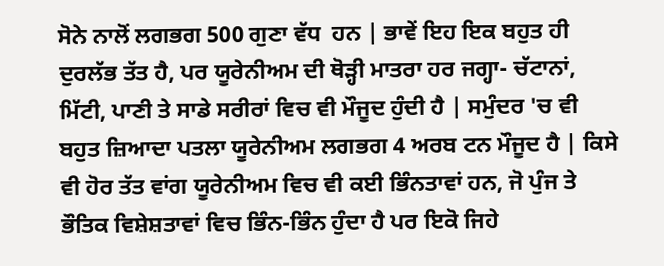ਸੋਨੇ ਨਾਲੋਂ ਲਗਭਗ 500 ਗੁਣਾ ਵੱਧ  ਹਨ | ਭਾਵੇਂ ਇਹ ਇਕ ਬਹੁਤ ਹੀ ਦੁਰਲੱਭ ਤੱਤ ਹੈ, ਪਰ ਯੂਰੇਨੀਅਮ ਦੀ ਥੋੜ੍ਹੀ ਮਾਤਰਾ ਹਰ ਜਗ੍ਹਾ- ਚੱਟਾਨਾਂ, ਮਿੱਟੀ, ਪਾਣੀ ਤੇ ਸਾਡੇ ਸਰੀਰਾਂ ਵਿਚ ਵੀ ਮੌਜੂਦ ਹੁੰਦੀ ਹੈ | ਸਮੁੰਦਰ 'ਚ ਵੀ ਬਹੁਤ ਜ਼ਿਆਦਾ ਪਤਲਾ ਯੂਰੇਨੀਅਮ ਲਗਭਗ 4 ਅਰਬ ਟਨ ਮੌਜੂਦ ਹੈ | ਕਿਸੇ ਵੀ ਹੋਰ ਤੱਤ ਵਾਂਗ ਯੂਰੇਨੀਅਮ ਵਿਚ ਵੀ ਕਈ ਭਿੰਨਤਾਵਾਂ ਹਨ, ਜੋ ਪੁੰਜ ਤੇ ਭੌਤਿਕ ਵਿਸ਼ੇਸ਼ਤਾਵਾਂ ਵਿਚ ਭਿੰਨ-ਭਿੰਨ ਹੁੰਦਾ ਹੈ ਪਰ ਇਕੋ ਜਿਹੇ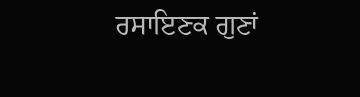ਰਸਾਇਣਕ ਗੁਣਾਂ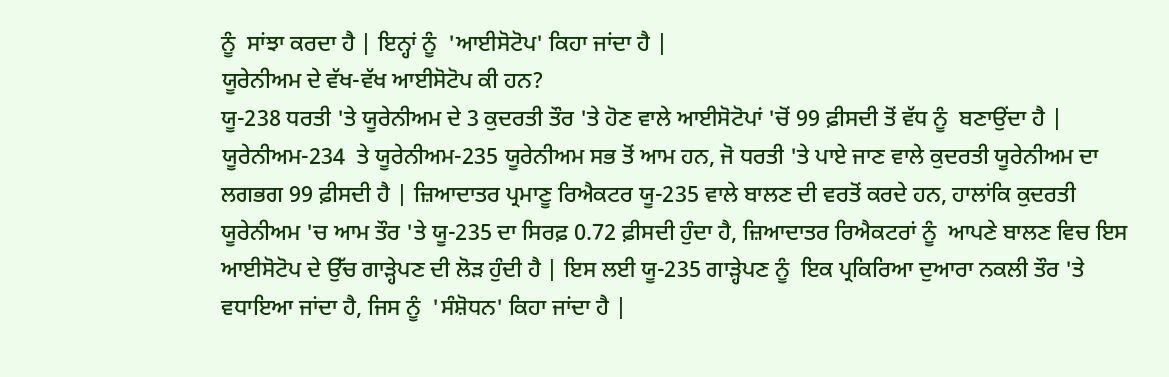ਨੂੰ  ਸਾਂਝਾ ਕਰਦਾ ਹੈ | ਇਨ੍ਹਾਂ ਨੂੰ  'ਆਈਸੋਟੋਪ' ਕਿਹਾ ਜਾਂਦਾ ਹੈ |
ਯੂਰੇਨੀਅਮ ਦੇ ਵੱਖ-ਵੱਖ ਆਈਸੋਟੋਪ ਕੀ ਹਨ?
ਯੂ-238 ਧਰਤੀ 'ਤੇ ਯੂਰੇਨੀਅਮ ਦੇ 3 ਕੁਦਰਤੀ ਤੌਰ 'ਤੇ ਹੋਣ ਵਾਲੇ ਆਈਸੋਟੋਪਾਂ 'ਚੋਂ 99 ਫ਼ੀਸਦੀ ਤੋਂ ਵੱਧ ਨੂੰ  ਬਣਾਉਂਦਾ ਹੈ | ਯੂਰੇਨੀਅਮ-234  ਤੇ ਯੂਰੇਨੀਅਮ-235 ਯੂਰੇਨੀਅਮ ਸਭ ਤੋਂ ਆਮ ਹਨ, ਜੋ ਧਰਤੀ 'ਤੇ ਪਾਏ ਜਾਣ ਵਾਲੇ ਕੁਦਰਤੀ ਯੂਰੇਨੀਅਮ ਦਾ ਲਗਭਗ 99 ਫ਼ੀਸਦੀ ਹੈ | ਜ਼ਿਆਦਾਤਰ ਪ੍ਰਮਾਣੂ ਰਿਐਕਟਰ ਯੂ-235 ਵਾਲੇ ਬਾਲਣ ਦੀ ਵਰਤੋਂ ਕਰਦੇ ਹਨ, ਹਾਲਾਂਕਿ ਕੁਦਰਤੀ ਯੂਰੇਨੀਅਮ 'ਚ ਆਮ ਤੌਰ 'ਤੇ ਯੂ-235 ਦਾ ਸਿਰਫ਼ 0.72 ਫ਼ੀਸਦੀ ਹੁੰਦਾ ਹੈ, ਜ਼ਿਆਦਾਤਰ ਰਿਐਕਟਰਾਂ ਨੂੰ  ਆਪਣੇ ਬਾਲਣ ਵਿਚ ਇਸ ਆਈਸੋਟੋਪ ਦੇ ਉੱਚ ਗਾੜ੍ਹੇਪਣ ਦੀ ਲੋੜ ਹੁੰਦੀ ਹੈ | ਇਸ ਲਈ ਯੂ-235 ਗਾੜ੍ਹੇਪਣ ਨੂੰ  ਇਕ ਪ੍ਰਕਿਰਿਆ ਦੁਆਰਾ ਨਕਲੀ ਤੌਰ 'ਤੇ ਵਧਾਇਆ ਜਾਂਦਾ ਹੈ, ਜਿਸ ਨੂੰ  'ਸੰਸ਼ੋਧਨ' ਕਿਹਾ ਜਾਂਦਾ ਹੈ |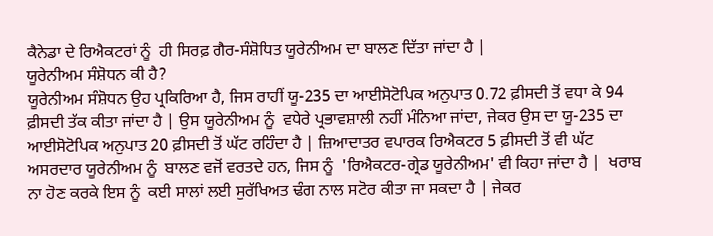ਕੈਨੇਡਾ ਦੇ ਰਿਐਕਟਰਾਂ ਨੂੰ  ਹੀ ਸਿਰਫ਼ ਗੈਰ-ਸੰਸ਼ੋਧਿਤ ਯੂਰੇਨੀਅਮ ਦਾ ਬਾਲਣ ਦਿੱਤਾ ਜਾਂਦਾ ਹੈ |
ਯੂਰੇਨੀਅਮ ਸੰਸ਼ੋਧਨ ਕੀ ਹੈ?
ਯੂਰੇਨੀਅਮ ਸੰਸ਼ੋਧਨ ਉਹ ਪ੍ਰਕਿਰਿਆ ਹੈ, ਜਿਸ ਰਾਹੀਂ ਯੂ-235 ਦਾ ਆਈਸੋਟੋਪਿਕ ਅਨੁਪਾਤ 0.72 ਫ਼ੀਸਦੀ ਤੋਂ ਵਧਾ ਕੇ 94 ਫ਼ੀਸਦੀ ਤੱਕ ਕੀਤਾ ਜਾਂਦਾ ਹੈ | ਉਸ ਯੂਰੇਨੀਅਮ ਨੂੰ  ਵਧੇਰੇ ਪ੍ਰਭਾਵਸ਼ਾਲੀ ਨਹੀਂ ਮੰਨਿਆ ਜਾਂਦਾ, ਜੇਕਰ ਉਸ ਦਾ ਯੂ-235 ਦਾ ਆਈਸੋਟੋਪਿਕ ਅਨੁਪਾਤ 20 ਫ਼ੀਸਦੀ ਤੋਂ ਘੱਟ ਰਹਿੰਦਾ ਹੈ | ਜ਼ਿਆਦਾਤਰ ਵਪਾਰਕ ਰਿਐਕਟਰ 5 ਫ਼ੀਸਦੀ ਤੋਂ ਵੀ ਘੱਟ ਅਸਰਦਾਰ ਯੂਰੇਨੀਅਮ ਨੂੰ  ਬਾਲਣ ਵਜੋਂ ਵਰਤਦੇ ਹਨ, ਜਿਸ ਨੂੰ  'ਰਿਐਕਟਰ-ਗ੍ਰੇਡ ਯੂਰੇਨੀਅਮ' ਵੀ ਕਿਹਾ ਜਾਂਦਾ ਹੈ |  ਖਰਾਬ ਨਾ ਹੋਣ ਕਰਕੇ ਇਸ ਨੂੰ  ਕਈ ਸਾਲਾਂ ਲਈ ਸੁਰੱਖਿਅਤ ਢੰਗ ਨਾਲ ਸਟੋਰ ਕੀਤਾ ਜਾ ਸਕਦਾ ਹੈ | ਜੇਕਰ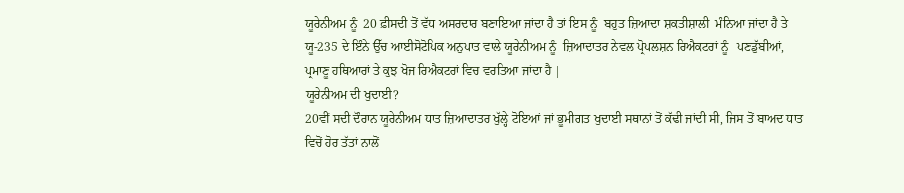ਯੂਰੇਨੀਅਮ ਨੂੰ  20 ਫ਼ੀਸਦੀ ਤੋਂ ਵੱਧ ਅਸਰਦਾਰ ਬਣਾਇਆ ਜਾਂਦਾ ਹੈ ਤਾਂ ਇਸ ਨੂੰ  ਬਹੁਤ ਜ਼ਿਆਦਾ ਸ਼ਕਤੀਸ਼ਾਲੀ  ਮੰਨਿਆ ਜਾਂਦਾ ਹੈ ਤੇ ਯੂ-235 ਦੇ ਇੰਨੇ ਉੱਚ ਆਈਸੋਟੋਪਿਕ ਅਨੁਪਾਤ ਵਾਲੇ ਯੂਰੇਨੀਅਮ ਨੂੰ  ਜ਼ਿਆਦਾਤਰ ਨੇਵਲ ਪ੍ਰੋਪਲਸ਼ਨ ਰਿਐਕਟਰਾਂ ਨੂੰ   ਪਣਡੁੱਬੀਆਂ, ਪ੍ਰਮਾਣੂ ਹਥਿਆਰਾਂ ਤੇ ਕੁਝ ਖੋਜ ਰਿਐਕਟਰਾਂ ਵਿਚ ਵਰਤਿਆ ਜਾਂਦਾ ਹੈ |
ਯੂਰੇਨੀਅਮ ਦੀ ਖੁਦਾਈ?
20ਵੀਂ ਸਦੀ ਦੌਰਾਨ ਯੂਰੇਨੀਅਮ ਧਾਤ ਜ਼ਿਆਦਾਤਰ ਖੁੱਲ੍ਹੇ ਟੋਇਆਂ ਜਾਂ ਭੂਮੀਗਤ ਖੁਦਾਈ ਸਥਾਨਾਂ ਤੋਂ ਕੱਢੀ ਜਾਂਦੀ ਸੀ, ਜਿਸ ਤੋਂ ਬਾਅਦ ਧਾਤ ਵਿਚੋਂ ਹੋਰ ਤੱਤਾਂ ਨਾਲੋਂ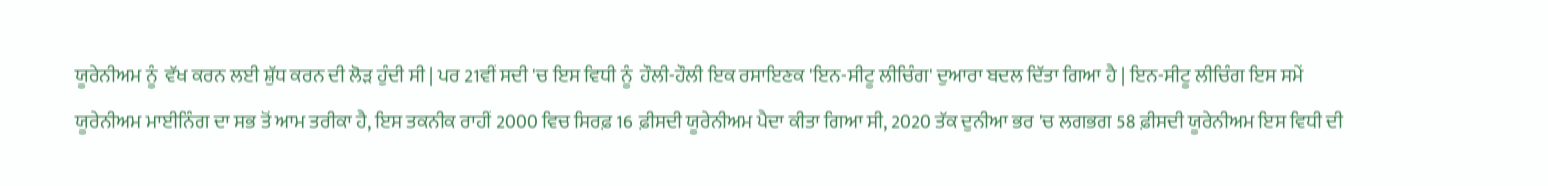ਯੂਰੇਨੀਅਮ ਨੂੰ  ਵੱਖ ਕਰਨ ਲਈ ਸ਼ੁੱਧ ਕਰਨ ਦੀ ਲੋੜ ਹੁੰਦੀ ਸੀ | ਪਰ 21ਵੀਂ ਸਦੀ 'ਚ ਇਸ ਵਿਧੀ ਨੂੰ  ਹੌਲੀ-ਹੌਲੀ ਇਕ ਰਸਾਇਣਕ 'ਇਨ-ਸੀਟੂ ਲੀਚਿੰਗ' ਦੁਆਰਾ ਬਦਲ ਦਿੱਤਾ ਗਿਆ ਹੈ | ਇਨ-ਸੀਟੂ ਲੀਚਿੰਗ ਇਸ ਸਮੇਂ ਯੂਰੇਨੀਅਮ ਮਾਈਨਿੰਗ ਦਾ ਸਭ ਤੋਂ ਆਮ ਤਰੀਕਾ ਹੈ, ਇਸ ਤਕਨੀਕ ਰਾਹੀਂ 2000 ਵਿਚ ਸਿਰਫ਼ 16 ਫ਼ੀਸਦੀ ਯੂਰੇਨੀਅਮ ਪੈਦਾ ਕੀਤਾ ਗਿਆ ਸੀ, 2020 ਤੱਕ ਦੁਨੀਆ ਭਰ 'ਚ ਲਗਭਗ 58 ਫ਼ੀਸਦੀ ਯੂਰੇਨੀਅਮ ਇਸ ਵਿਧੀ ਦੀ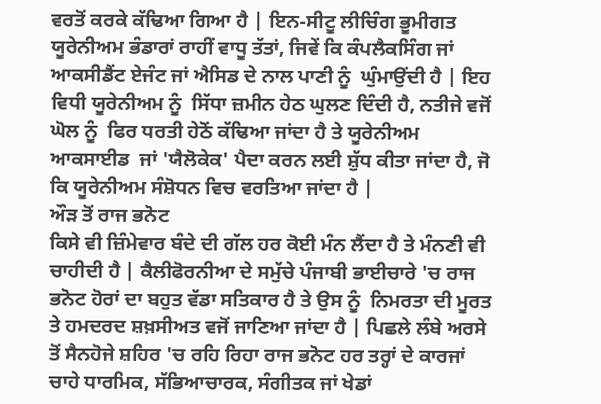ਵਰਤੋਂ ਕਰਕੇ ਕੱਢਿਆ ਗਿਆ ਹੈ | ਇਨ-ਸੀਟੂ ਲੀਚਿੰਗ ਭੂਮੀਗਤ ਯੂਰੇਨੀਅਮ ਭੰਡਾਰਾਂ ਰਾਹੀਂ ਵਾਧੂ ਤੱਤਾਂ, ਜਿਵੇਂ ਕਿ ਕੰਪਲੈਕਸਿੰਗ ਜਾਂ ਆਕਸੀਡੈਂਟ ਏਜੰਟ ਜਾਂ ਐਸਿਡ ਦੇ ਨਾਲ ਪਾਣੀ ਨੂੰ  ਘੁੰਮਾਉਂਦੀ ਹੈ | ਇਹ ਵਿਧੀ ਯੂਰੇਨੀਅਮ ਨੂੰ  ਸਿੱਧਾ ਜ਼ਮੀਨ ਹੇਠ ਘੁਲਣ ਦਿੰਦੀ ਹੈ, ਨਤੀਜੇ ਵਜੋਂ ਘੋਲ ਨੂੰ  ਫਿਰ ਧਰਤੀ ਹੇਠੋਂ ਕੱਢਿਆ ਜਾਂਦਾ ਹੈ ਤੇ ਯੂਰੇਨੀਅਮ ਆਕਸਾਈਡ  ਜਾਂ 'ਯੈਲੋਕੇਕ' ਪੈਦਾ ਕਰਨ ਲਈ ਸ਼ੁੱਧ ਕੀਤਾ ਜਾਂਦਾ ਹੈ, ਜੋ ਕਿ ਯੂਰੇਨੀਅਮ ਸੰਸ਼ੋਧਨ ਵਿਚ ਵਰਤਿਆ ਜਾਂਦਾ ਹੈ |
ਔੜ ਤੋਂ ਰਾਜ ਭਨੋਟ
ਕਿਸੇ ਵੀ ਜ਼ਿੰਮੇਵਾਰ ਬੰਦੇ ਦੀ ਗੱਲ ਹਰ ਕੋਈ ਮੰਨ ਲੈਂਦਾ ਹੈ ਤੇ ਮੰਨਣੀ ਵੀ ਚਾਹੀਦੀ ਹੈ | ਕੈਲੀਫੋਰਨੀਆ ਦੇ ਸਮੁੱਚੇ ਪੰਜਾਬੀ ਭਾਈਚਾਰੇ 'ਚ ਰਾਜ ਭਨੋਟ ਹੋਰਾਂ ਦਾ ਬਹੁਤ ਵੱਡਾ ਸਤਿਕਾਰ ਹੈ ਤੇ ਉਸ ਨੂੰ  ਨਿਮਰਤਾ ਦੀ ਮੂਰਤ ਤੇ ਹਮਦਰਦ ਸ਼ਖ਼ਸੀਅਤ ਵਜੋਂ ਜਾਣਿਆ ਜਾਂਦਾ ਹੈ | ਪਿਛਲੇ ਲੰਬੇ ਅਰਸੇ ਤੋਂ ਸੈਨਹੋਜੇ ਸ਼ਹਿਰ 'ਚ ਰਹਿ ਰਿਹਾ ਰਾਜ ਭਨੋਟ ਹਰ ਤਰ੍ਹਾਂ ਦੇ ਕਾਰਜਾਂ ਚਾਹੇ ਧਾਰਮਿਕ, ਸੱਭਿਆਚਾਰਕ, ਸੰਗੀਤਕ ਜਾਂ ਖੇਡਾਂ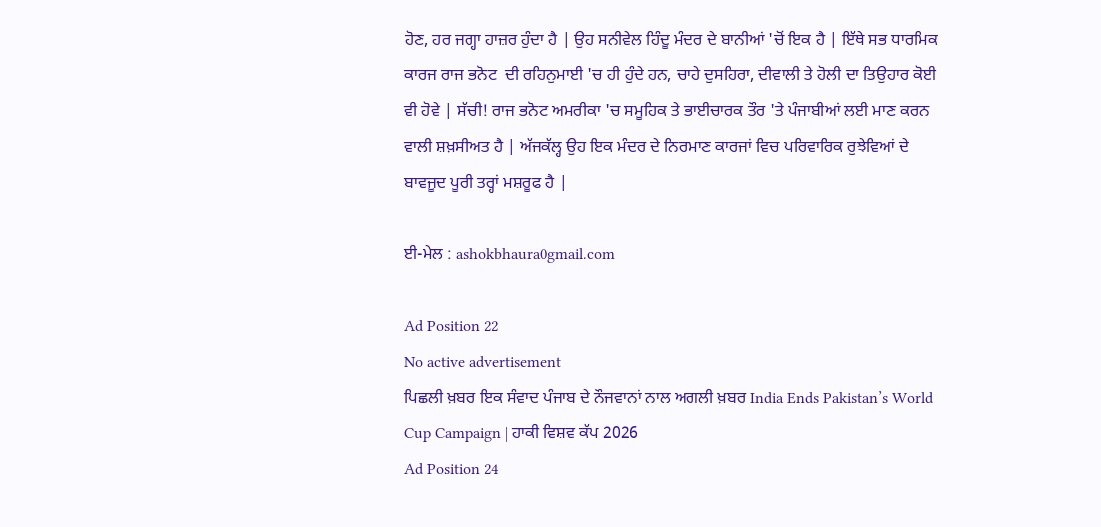ਹੋਣ, ਹਰ ਜਗ੍ਹਾ ਹਾਜ਼ਰ ਹੁੰਦਾ ਹੈ | ਉਹ ਸਨੀਵੇਲ ਹਿੰਦੂ ਮੰਦਰ ਦੇ ਬਾਨੀਆਂ 'ਚੋਂ ਇਕ ਹੈ | ਇੱਥੇ ਸਭ ਧਾਰਮਿਕ ਕਾਰਜ ਰਾਜ ਭਨੋਟ  ਦੀ ਰਹਿਨੁਮਾਈ 'ਚ ਹੀ ਹੁੰਦੇ ਹਨ, ਚਾਹੇ ਦੁਸਹਿਰਾ, ਦੀਵਾਲੀ ਤੇ ਹੋਲੀ ਦਾ ਤਿਉਹਾਰ ਕੋਈ ਵੀ ਹੋਵੇ | ਸੱਚੀ! ਰਾਜ ਭਨੋਟ ਅਮਰੀਕਾ 'ਚ ਸਮੂਹਿਕ ਤੇ ਭਾਈਚਾਰਕ ਤੌਰ 'ਤੇ ਪੰਜਾਬੀਆਂ ਲਈ ਮਾਣ ਕਰਨ ਵਾਲੀ ਸ਼ਖ਼ਸੀਅਤ ਹੈ | ਅੱਜਕੱਲ੍ਹ ਉਹ ਇਕ ਮੰਦਰ ਦੇ ਨਿਰਮਾਣ ਕਾਰਜਾਂ ਵਿਚ ਪਰਿਵਾਰਿਕ ਰੁਝੇਵਿਆਂ ਦੇ ਬਾਵਜੂਦ ਪੂਰੀ ਤਰ੍ਹਾਂ ਮਸ਼ਰੂਫ ਹੈ |

ਈ-ਮੇਲ : ashokbhaura0gmail.com

Ad Position 22
No active advertisement
ਪਿਛਲੀ ਖ਼ਬਰ ਇਕ ਸੰਵਾਦ ਪੰਜਾਬ ਦੇ ਨੌਜਵਾਨਾਂ ਨਾਲ ਅਗਲੀ ਖ਼ਬਰ India Ends Pakistan’s World Cup Campaign | ਹਾਕੀ ਵਿਸ਼ਵ ਕੱਪ 2026
Ad Position 24